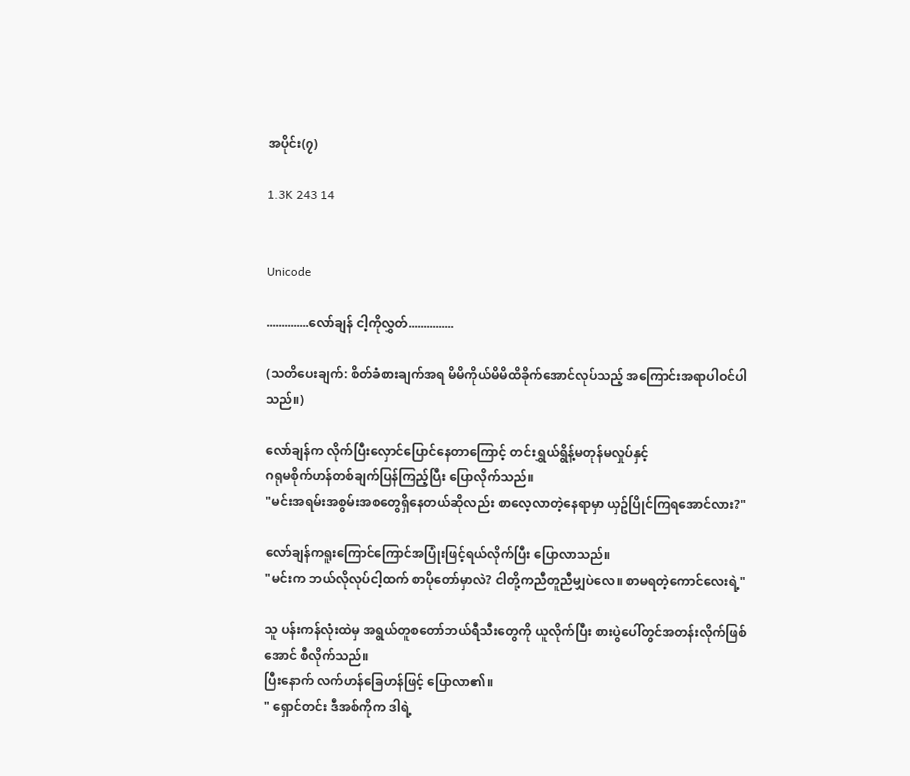အပိုင်း(၇)

1.3K 243 14


Unicode

..............လော်ချန် ငါ့ကိုလွှတ်...............

(သတိပေးချက်: စိတ်ခံစားချက်အရ မိမိကိုယ်မိမိထိခိုက်အောင်လုပ်သည့် အကြောင်းအရာပါဝင်ပါသည်။)

လော်ချန်က လိုက်ပြီးလှောင်ပြောင်နေတာကြောင့် တင်းရွှယ်ရွိန့်မတုန်မလှုပ်နှင့်
ဂရုမစိုက်ဟန်တစ်ချက်ပြန်ကြည့်ပြီး ပြောလိုက်သည်။
"မင်းအရမ်းအစွမ်းအစတွေရှိနေတယ်ဆိုလည်း စာလေ့လာတဲ့နေရာမှာ ယှဥ်ပြိုင်ကြရအောင်လား?"

လော်ချန်ကရူးကြောင်ကြောင်အပြုံးဖြင့်ရယ်လိုက်ပြီး ပြောလာသည်။
"မင်းက ဘယ်လိုလုပ်ငါ့ထက် စာပိုတော်မှာလဲ? ငါတို့ကညီတူညီမျှပဲလေ။ စာမရတဲ့ကောင်လေးရဲ့"

သူ ပန်းကန်လုံးထဲမှ အရွယ်တူစတော်ဘယ်ရီသီးတွေကို ယူလိုက်ပြီး စားပွဲပေါ်တွင်အတန်းလိုက်ဖြစ်အောင် စီလိုက်သည်။
ပြီးနောက် လက်ဟန်ခြေဟန်ဖြင့် ပြောလာ၏။
" ရှောင်တင်း ဒီအစ်ကိုက ဒါရဲ့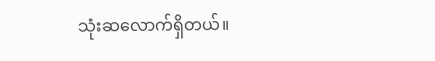သုံးဆလောက်ရှိတယ်။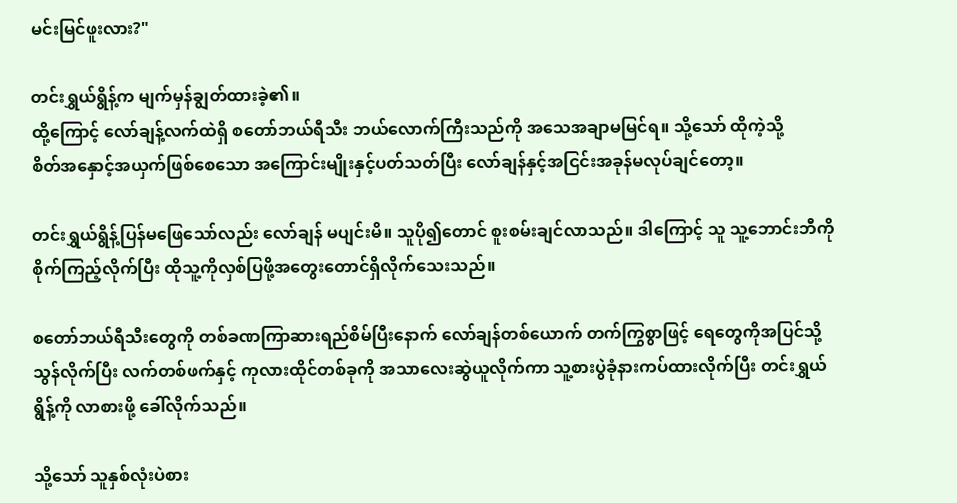မင်းမြင်ဖူးလား?"

တင်းရွှယ်ရွိန့်က မျက်မှန်ချွတ်ထားခဲ့၏။
ထို့ကြောင့် လော်ချန့်လက်ထဲရှိ စတော်ဘယ်ရီသီး ဘယ်လောက်ကြီးသည်ကို အသေအချာမမြင်ရ။ သို့သော် ထိုကဲ့သို့
စိတ်အနှောင့်အယှက်ဖြစ်စေသော အကြောင်းမျိုးနှင့်ပတ်သတ်ပြီး လော်ချန်နှင့်အငြင်းအခုန်မလုပ်ချင်တော့။

တင်းရွှယ်ရွိန့်ပြန်မဖြေသော်လည်း လော်ချန် မပျင်းမိ။ သူပို၍တောင် စူးစမ်းချင်လာသည်။ ဒါကြောင့် သူ သူ့ဘောင်းဘီကိုစိုက်ကြည့်လိုက်ပြီး ထိုသူ့ကိုလှစ်ပြဖို့အတွေးတောင်ရှိလိုက်သေးသည်။

စတော်ဘယ်ရီသီးတွေကို တစ်ခဏကြာဆားရည်စိမ်ပြီးနောက် လော်ချန်တစ်ယောက် တက်ကြွစွာဖြင့် ရေတွေကိုအပြင်သို့သွန်လိုက်ပြီး လက်တစ်ဖက်နှင့် ကုလားထိုင်တစ်ခုကို အသာလေးဆွဲယူလိုက်ကာ သူ့စားပွဲခုံနားကပ်ထားလိုက်ပြီး တင်းရွှယ်ရွိန့်ကို လာစားဖို့ ခေါ်လိုက်သည်။

သို့သော် သူနှစ်လုံးပဲစား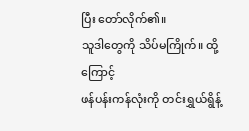ပြီး တော်လိုက်၏။
သူဒါတွေကို သိပ်မကြိုက်။ ထို့ကြောင့်
ဖန်ပန်းကန်လုံးကို တင်းရွှယ်ရွိန့်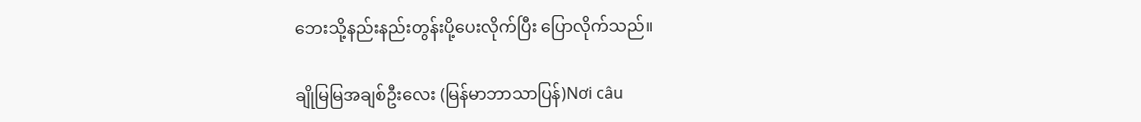ဘေးသို့နည်းနည်းတွန်းပို့ပေးလိုက်ပြီး ပြောလိုက်သည်။

ချိုမြမြအချစ်ဦးလေး (မြန်မာဘာသာပြန်)Nơi câu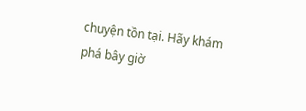chuyện tồn tại. Hãy khám phá bây giờ